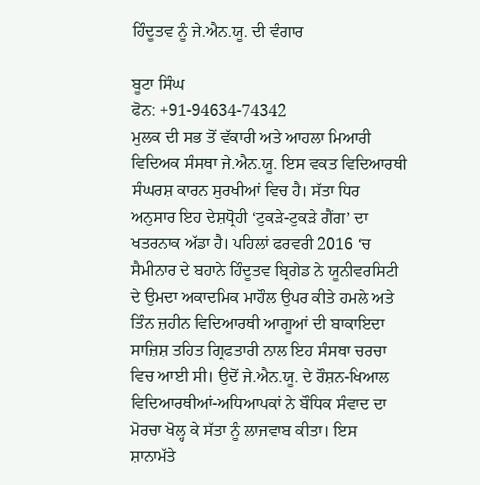ਹਿੰਦੂਤਵ ਨੂੰ ਜੇ.ਐਨ.ਯੂ. ਦੀ ਵੰਗਾਰ

ਬੂਟਾ ਸਿੰਘ
ਫੋਨ: +91-94634-74342
ਮੁਲਕ ਦੀ ਸਭ ਤੋਂ ਵੱਕਾਰੀ ਅਤੇ ਆਹਲਾ ਮਿਆਰੀ ਵਿਦਿਅਕ ਸੰਸਥਾ ਜੇ.ਐਨ.ਯੂ. ਇਸ ਵਕਤ ਵਿਦਿਆਰਥੀ ਸੰਘਰਸ਼ ਕਾਰਨ ਸੁਰਖੀਆਂ ਵਿਚ ਹੈ। ਸੱਤਾ ਧਿਰ ਅਨੁਸਾਰ ਇਹ ਦੇਸ਼ਧ੍ਰੋਹੀ ‘ਟੁਕੜੇ-ਟੁਕੜੇ ਗੈਂਗ’ ਦਾ ਖਤਰਨਾਕ ਅੱਡਾ ਹੈ। ਪਹਿਲਾਂ ਫਰਵਰੀ 2016 ‘ਚ ਸੈਮੀਨਾਰ ਦੇ ਬਹਾਨੇ ਹਿੰਦੂਤਵ ਬ੍ਰਿਗੇਡ ਨੇ ਯੂਨੀਵਰਸਿਟੀ ਦੇ ਉਮਦਾ ਅਕਾਦਮਿਕ ਮਾਹੌਲ ਉਪਰ ਕੀਤੇ ਹਮਲੇ ਅਤੇ ਤਿੰਨ ਜ਼ਹੀਨ ਵਿਦਿਆਰਥੀ ਆਗੂਆਂ ਦੀ ਬਾਕਾਇਦਾ ਸਾਜ਼ਿਸ਼ ਤਹਿਤ ਗ੍ਰਿਫਤਾਰੀ ਨਾਲ ਇਹ ਸੰਸਥਾ ਚਰਚਾ ਵਿਚ ਆਈ ਸੀ। ਉਦੋਂ ਜੇ.ਐਨ.ਯੂ. ਦੇ ਰੌਸ਼ਨ-ਖਿਆਲ ਵਿਦਿਆਰਥੀਆਂ-ਅਧਿਆਪਕਾਂ ਨੇ ਬੌਧਿਕ ਸੰਵਾਦ ਦਾ ਮੋਰਚਾ ਖੋਲ੍ਹ ਕੇ ਸੱਤਾ ਨੂੰ ਲਾਜਵਾਬ ਕੀਤਾ। ਇਸ ਸ਼ਾਨਾਮੱਤੇ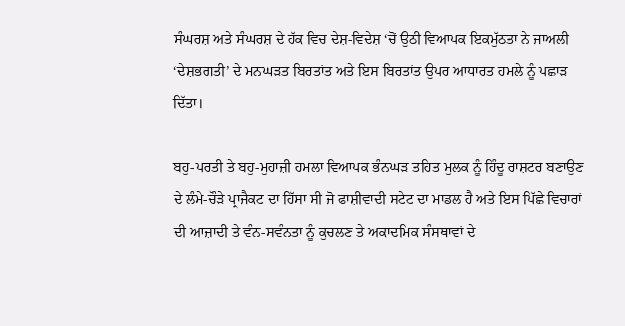ਸੰਘਰਸ਼ ਅਤੇ ਸੰਘਰਸ਼ ਦੇ ਹੱਕ ਵਿਚ ਦੇਸ਼-ਵਿਦੇਸ਼ ‘ਚੋਂ ਉਠੀ ਵਿਆਪਕ ਇਕਮੁੱਠਤਾ ਨੇ ਜਾਅਲੀ ‘ਦੇਸ਼ਭਗਤੀ’ ਦੇ ਮਨਘੜਤ ਬਿਰਤਾਂਤ ਅਤੇ ਇਸ ਬਿਰਤਾਂਤ ਉਪਰ ਆਧਾਰਤ ਹਮਲੇ ਨੂੰ ਪਛਾੜ ਦਿੱਤਾ।

ਬਹੁ-ਪਰਤੀ ਤੇ ਬਹੁ-ਮੁਹਾਜ਼ੀ ਹਮਲਾ ਵਿਆਪਕ ਭੰਨਘੜ ਤਹਿਤ ਮੁਲਕ ਨੂੰ ਹਿੰਦੂ ਰਾਸ਼ਟਰ ਬਣਾਉਣ ਦੇ ਲੰਮੇ-ਚੌੜੇ ਪ੍ਰਾਜੈਕਟ ਦਾ ਹਿੱਸਾ ਸੀ ਜੋ ਫਾਸ਼ੀਵਾਦੀ ਸਟੇਟ ਦਾ ਮਾਡਲ ਹੈ ਅਤੇ ਇਸ ਪਿੱਛੇ ਵਿਚਾਰਾਂ ਦੀ ਆਜ਼ਾਦੀ ਤੇ ਵੰਨ-ਸਵੰਨਤਾ ਨੂੰ ਕੁਚਲਣ ਤੇ ਅਕਾਦਮਿਕ ਸੰਸਥਾਵਾਂ ਦੇ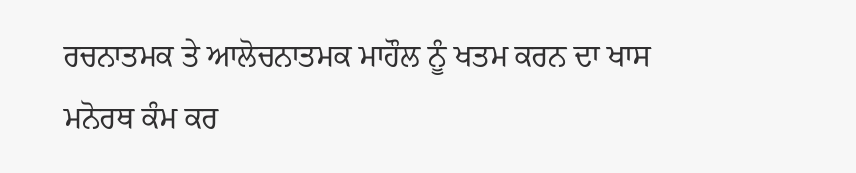ਰਚਨਾਤਮਕ ਤੇ ਆਲੋਚਨਾਤਮਕ ਮਾਹੌਲ ਨੂੰ ਖਤਮ ਕਰਨ ਦਾ ਖਾਸ ਮਨੋਰਥ ਕੰਮ ਕਰ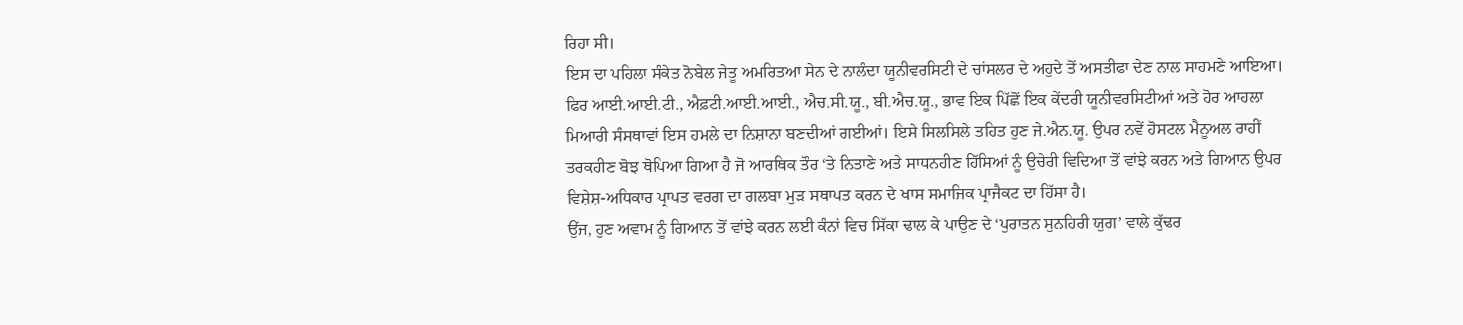ਰਿਹਾ ਸੀ।
ਇਸ ਦਾ ਪਹਿਲਾ ਸੰਕੇਤ ਨੋਬੇਲ ਜੇਤੂ ਅਮਰਿਤਆ ਸੇਨ ਦੇ ਨਾਲੰਦਾ ਯੂਨੀਵਰਸਿਟੀ ਦੇ ਚਾਂਸਲਰ ਦੇ ਅਹੁਦੇ ਤੋਂ ਅਸਤੀਫਾ ਦੇਣ ਨਾਲ ਸਾਹਮਣੇ ਆਇਆ। ਫਿਰ ਆਈ.ਆਈ.ਟੀ., ਐਫ਼ਟੀ.ਆਈ.ਆਈ., ਐਚ.ਸੀ.ਯੂ., ਬੀ.ਐਚ.ਯੂ., ਭਾਵ ਇਕ ਪਿੱਛੋਂ ਇਕ ਕੇਂਦਰੀ ਯੂਨੀਵਰਸਿਟੀਆਂ ਅਤੇ ਹੋਰ ਆਹਲਾ ਮਿਆਰੀ ਸੰਸਥਾਵਾਂ ਇਸ ਹਮਲੇ ਦਾ ਨਿਸ਼ਾਨਾ ਬਣਦੀਆਂ ਗਈਆਂ। ਇਸੇ ਸਿਲਸਿਲੇ ਤਹਿਤ ਹੁਣ ਜੇ.ਐਨ.ਯੂ. ਉਪਰ ਨਵੇਂ ਹੋਸਟਲ ਮੈਨੂਅਲ ਰਾਹੀਂ ਤਰਕਹੀਣ ਬੋਝ ਥੋਪਿਆ ਗਿਆ ਹੈ ਜੋ ਆਰਥਿਕ ਤੌਰ ‘ਤੇ ਨਿਤਾਣੇ ਅਤੇ ਸਾਧਨਹੀਣ ਹਿੱਸਿਆਂ ਨੂੰ ਉਚੇਰੀ ਵਿਦਿਆ ਤੋਂ ਵਾਂਝੇ ਕਰਨ ਅਤੇ ਗਿਆਨ ਉਪਰ ਵਿਸ਼ੇਸ਼-ਅਧਿਕਾਰ ਪ੍ਰਾਪਤ ਵਰਗ ਦਾ ਗਲਬਾ ਮੁੜ ਸਥਾਪਤ ਕਰਨ ਦੇ ਖਾਸ ਸਮਾਜਿਕ ਪ੍ਰਾਜੈਕਟ ਦਾ ਹਿੱਸਾ ਹੈ।
ਉਂਜ, ਹੁਣ ਅਵਾਮ ਨੂੰ ਗਿਆਨ ਤੋਂ ਵਾਂਝੇ ਕਰਨ ਲਈ ਕੰਨਾਂ ਵਿਚ ਸਿੱਕਾ ਢਾਲ ਕੇ ਪਾਉਣ ਦੇ ‘ਪੁਰਾਤਨ ਸੁਨਹਿਰੀ ਯੁਗ’ ਵਾਲੇ ਕੁੱਢਰ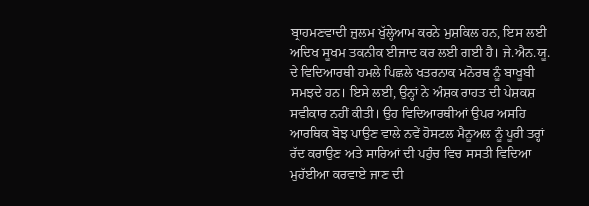ਬ੍ਰਾਹਮਣਵਾਦੀ ਜ਼ੁਲਮ ਖੁੱਲ੍ਹੇਆਮ ਕਰਨੇ ਮੁਸ਼ਕਿਲ ਹਨ, ਇਸ ਲਈ ਅਦਿਖ ਸੂਖਮ ਤਕਨੀਕ ਈਜਾਦ ਕਰ ਲਈ ਗਈ ਹੈ। ਜੇ.ਐਨ.ਯੂ. ਦੇ ਵਿਦਿਆਰਥੀ ਹਮਲੇ ਪਿਛਲੇ ਖਤਰਨਾਕ ਮਨੋਰਥ ਨੂੰ ਬਾਖੂਬੀ ਸਮਝਦੇ ਹਨ। ਇਸੇ ਲਈ, ਉਨ੍ਹਾਂ ਨੇ ਅੰਸ਼ਕ ਰਾਹਤ ਦੀ ਪੇਸ਼ਕਸ਼ ਸਵੀਕਾਰ ਨਹੀਂ ਕੀਤੀ। ਉਹ ਵਿਦਿਆਰਥੀਆਂ ਉਪਰ ਅਸਹਿ ਆਰਥਿਕ ਬੋਝ ਪਾਉਣ ਵਾਲੇ ਨਵੇਂ ਹੋਸਟਲ ਮੈਨੂਅਲ ਨੂੰ ਪੂਰੀ ਤਰ੍ਹਾਂ ਰੱਦ ਕਰਾਉਣ ਅਤੇ ਸਾਰਿਆਂ ਦੀ ਪਹੁੰਚ ਵਿਚ ਸਸਤੀ ਵਿਦਿਆ ਮੁਹੱਈਆ ਕਰਵਾਏ ਜਾਣ ਦੀ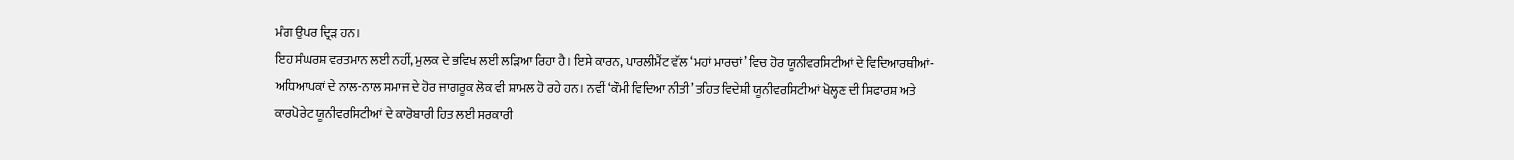ਮੰਗ ਉਪਰ ਦ੍ਰਿੜ ਹਨ।
ਇਹ ਸੰਘਰਸ਼ ਵਰਤਮਾਨ ਲਈ ਨਹੀਂ, ਮੁਲਕ ਦੇ ਭਵਿਖ ਲਈ ਲੜਿਆ ਰਿਹਾ ਹੈ। ਇਸੇ ਕਾਰਨ, ਪਾਰਲੀਮੈਂਟ ਵੱਲ ‘ਮਹਾਂ ਮਾਰਚਾਂ’ ਵਿਚ ਹੋਰ ਯੂਨੀਵਰਸਿਟੀਆਂ ਦੇ ਵਿਦਿਆਰਥੀਆਂ-ਅਧਿਆਪਕਾਂ ਦੇ ਨਾਲ-ਨਾਲ ਸਮਾਜ ਦੇ ਹੋਰ ਜਾਗਰੂਕ ਲੋਕ ਵੀ ਸ਼ਾਮਲ ਹੋ ਰਹੇ ਹਨ। ਨਵੀਂ ‘ਕੌਮੀ ਵਿਦਿਆ ਨੀਤੀ’ ਤਹਿਤ ਵਿਦੇਸ਼ੀ ਯੂਨੀਵਰਸਿਟੀਆਂ ਖੋਲ੍ਹਣ ਦੀ ਸਿਫਾਰਸ਼ ਅਤੇ ਕਾਰਪੋਰੇਟ ਯੂਨੀਵਰਸਿਟੀਆਂ ਦੇ ਕਾਰੋਬਾਰੀ ਹਿਤ ਲਈ ਸਰਕਾਰੀ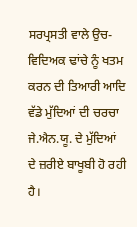ਸਰਪ੍ਰਸਤੀ ਵਾਲੇ ਉਚ-ਵਿਦਿਅਕ ਢਾਂਚੇ ਨੂੰ ਖਤਮ ਕਰਨ ਦੀ ਤਿਆਰੀ ਆਦਿ ਵੱਡੇ ਮੁੱਦਿਆਂ ਦੀ ਚਰਚਾ ਜੇ.ਐਨ.ਯੂ. ਦੇ ਮੁੱਦਿਆਂ ਦੇ ਜ਼ਰੀਏ ਬਾਖੂਬੀ ਹੋ ਰਹੀ ਹੈ।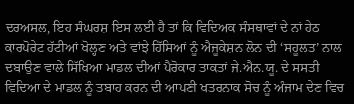ਦਰਅਸਲ, ਇਹ ਸੰਘਰਸ਼ ਇਸ ਲਈ ਹੈ ਤਾਂ ਕਿ ਵਿਦਿਅਕ ਸੰਸਥਾਵਾਂ ਦੇ ਨਾਂ ਹੇਠ ਕਾਰਪੋਰੇਟ ਹੱਟੀਆਂ ਖੋਲ੍ਹਣ ਅਤੇ ਵਾਂਝੇ ਹਿੱਸਿਆਂ ਨੂੰ ਐਜੂਕੇਸ਼ਨ ਲੋਨ ਦੀ ‘ਸਹੂਲਤ’ ਨਾਲ ਦਬਾਉਣ ਵਾਲੇ ਸਿੱਖਿਆ ਮਾਡਲ ਦੀਆਂ ਪੈਰੋਕਾਰ ਤਾਕਤਾਂ ਜੇ.ਐਨ.ਯੂ. ਦੇ ਸਸਤੀ ਵਿਦਿਆ ਦੇ ਮਾਡਲ ਨੂੰ ਤਬਾਹ ਕਰਨ ਦੀ ਆਪਣੀ ਖਤਰਨਾਕ ਸੋਚ ਨੂੰ ਅੰਜਾਮ ਦੇਣ ਵਿਚ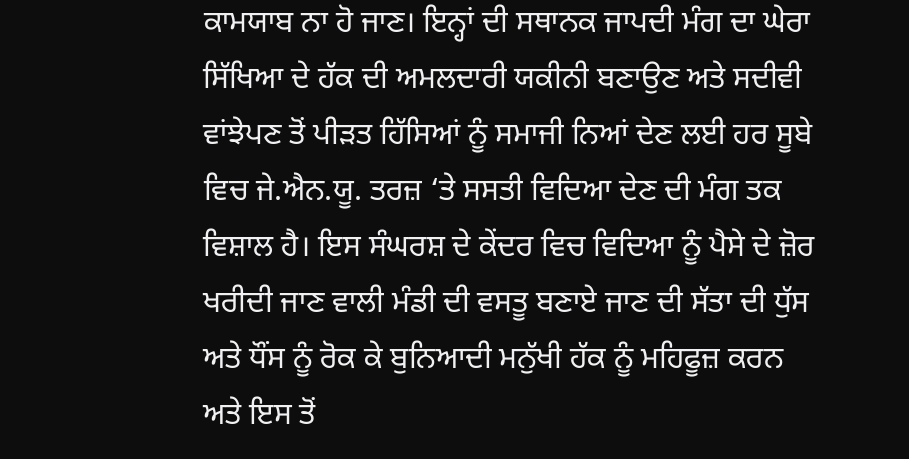ਕਾਮਯਾਬ ਨਾ ਹੋ ਜਾਣ। ਇਨ੍ਹਾਂ ਦੀ ਸਥਾਨਕ ਜਾਪਦੀ ਮੰਗ ਦਾ ਘੇਰਾ ਸਿੱਖਿਆ ਦੇ ਹੱਕ ਦੀ ਅਮਲਦਾਰੀ ਯਕੀਨੀ ਬਣਾਉਣ ਅਤੇ ਸਦੀਵੀ ਵਾਂਝੇਪਣ ਤੋਂ ਪੀੜਤ ਹਿੱਸਿਆਂ ਨੂੰ ਸਮਾਜੀ ਨਿਆਂ ਦੇਣ ਲਈ ਹਰ ਸੂਬੇ ਵਿਚ ਜੇ.ਐਨ.ਯੂ. ਤਰਜ਼ ‘ਤੇ ਸਸਤੀ ਵਿਦਿਆ ਦੇਣ ਦੀ ਮੰਗ ਤਕ ਵਿਸ਼ਾਲ ਹੈ। ਇਸ ਸੰਘਰਸ਼ ਦੇ ਕੇਂਦਰ ਵਿਚ ਵਿਦਿਆ ਨੂੰ ਪੈਸੇ ਦੇ ਜ਼ੋਰ ਖਰੀਦੀ ਜਾਣ ਵਾਲੀ ਮੰਡੀ ਦੀ ਵਸਤੂ ਬਣਾਏ ਜਾਣ ਦੀ ਸੱਤਾ ਦੀ ਧੁੱਸ ਅਤੇ ਧੌਂਸ ਨੂੰ ਰੋਕ ਕੇ ਬੁਨਿਆਦੀ ਮਨੁੱਖੀ ਹੱਕ ਨੂੰ ਮਹਿਫੂਜ਼ ਕਰਨ ਅਤੇ ਇਸ ਤੋਂ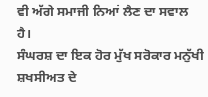ਵੀ ਅੱਗੇ ਸਮਾਜੀ ਨਿਆਂ ਲੈਣ ਦਾ ਸਵਾਲ ਹੈ।
ਸੰਘਰਸ਼ ਦਾ ਇਕ ਹੋਰ ਮੁੱਖ ਸਰੋਕਾਰ ਮਨੁੱਖੀ ਸ਼ਖਸੀਅਤ ਦੇ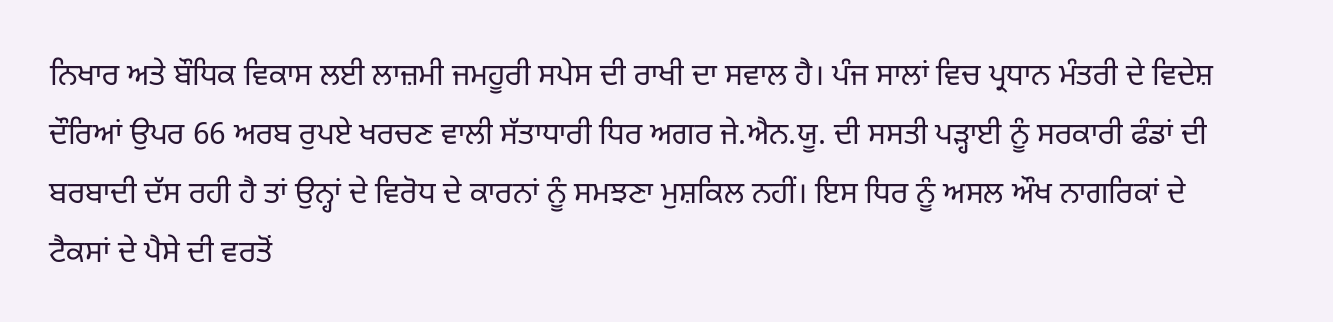ਨਿਖਾਰ ਅਤੇ ਬੌਧਿਕ ਵਿਕਾਸ ਲਈ ਲਾਜ਼ਮੀ ਜਮਹੂਰੀ ਸਪੇਸ ਦੀ ਰਾਖੀ ਦਾ ਸਵਾਲ ਹੈ। ਪੰਜ ਸਾਲਾਂ ਵਿਚ ਪ੍ਰਧਾਨ ਮੰਤਰੀ ਦੇ ਵਿਦੇਸ਼ ਦੌਰਿਆਂ ਉਪਰ 66 ਅਰਬ ਰੁਪਏ ਖਰਚਣ ਵਾਲੀ ਸੱਤਾਧਾਰੀ ਧਿਰ ਅਗਰ ਜੇ.ਐਨ.ਯੂ. ਦੀ ਸਸਤੀ ਪੜ੍ਹਾਈ ਨੂੰ ਸਰਕਾਰੀ ਫੰਡਾਂ ਦੀ ਬਰਬਾਦੀ ਦੱਸ ਰਹੀ ਹੈ ਤਾਂ ਉਨ੍ਹਾਂ ਦੇ ਵਿਰੋਧ ਦੇ ਕਾਰਨਾਂ ਨੂੰ ਸਮਝਣਾ ਮੁਸ਼ਕਿਲ ਨਹੀਂ। ਇਸ ਧਿਰ ਨੂੰ ਅਸਲ ਔਖ ਨਾਗਰਿਕਾਂ ਦੇ ਟੈਕਸਾਂ ਦੇ ਪੈਸੇ ਦੀ ਵਰਤੋਂ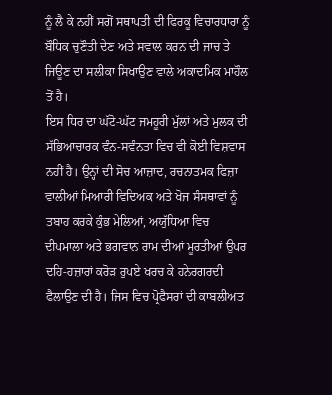ਨੂੰ ਲੈ ਕੇ ਨਹੀਂ ਸਗੋਂ ਸਥਾਪਤੀ ਦੀ ਫਿਰਕੂ ਵਿਚਾਰਧਾਰਾ ਨੂੰ ਬੌਧਿਕ ਚੁਣੌਤੀ ਦੇਣ ਅਤੇ ਸਵਾਲ ਕਰਨ ਦੀ ਜਾਚ ਤੇ ਜਿਊਣ ਦਾ ਸਲੀਕਾ ਸਿਖਾਉਣ ਵਾਲੇ ਅਕਾਦਮਿਕ ਮਾਹੌਲ ਤੋਂ ਹੈ।
ਇਸ ਧਿਰ ਦਾ ਘੱਟੋ-ਘੱਟ ਜਮਹੂਰੀ ਮੁੱਲਾਂ ਅਤੇ ਮੁਲਕ ਦੀ ਸੱਭਿਆਚਾਰਕ ਵੰਨ-ਸਵੰਨਤਾ ਵਿਚ ਵੀ ਕੋਈ ਵਿਸ਼ਵਾਸ ਨਹੀਂ ਹੈ। ਉਨ੍ਹਾਂ ਦੀ ਸੋਚ ਆਜ਼ਾਦ, ਰਚਨਾਤਮਕ ਫਿਜ਼ਾ ਵਾਲੀਆਂ ਮਿਆਰੀ ਵਿਦਿਅਕ ਅਤੇ ਖੋਜ ਸੰਸਥਾਵਾਂ ਨੂੰ ਤਬਾਹ ਕਰਕੇ ਕੁੰਭ ਮੇਲਿਆਂ, ਅਯੁੱਧਿਆ ਵਿਚ ਦੀਪਮਾਲਾ ਅਤੇ ਭਗਵਾਨ ਰਾਮ ਦੀਆਂ ਮੂਰਤੀਆਂ ਉਪਰ ਦਹਿ-ਹਜ਼ਾਰਾਂ ਕਰੋੜ ਰੁਪਏ ਖਰਚ ਕੇ ਹਨੇਰਗਰਦੀ ਫੈਲਾਉਣ ਦੀ ਹੈ। ਜਿਸ ਵਿਚ ਪ੍ਰੋਫੈਸਰਾਂ ਦੀ ਕਾਬਲੀਅਤ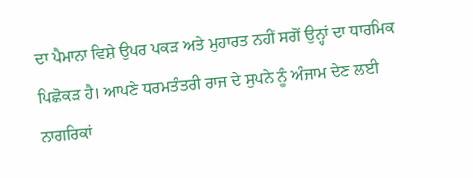ਦਾ ਪੈਮਾਨਾ ਵਿਸ਼ੇ ਉਪਰ ਪਕੜ ਅਤੇ ਮੁਹਾਰਤ ਨਹੀਂ ਸਗੋਂ ਉਨ੍ਹਾਂ ਦਾ ਧਾਰਮਿਕ ਪਿਛੋਕੜ ਹੈ। ਆਪਣੇ ਧਰਮਤੰਤਰੀ ਰਾਜ ਦੇ ਸੁਪਨੇ ਨੂੰ ਅੰਜਾਮ ਦੇਣ ਲਈ ਨਾਗਰਿਕਾਂ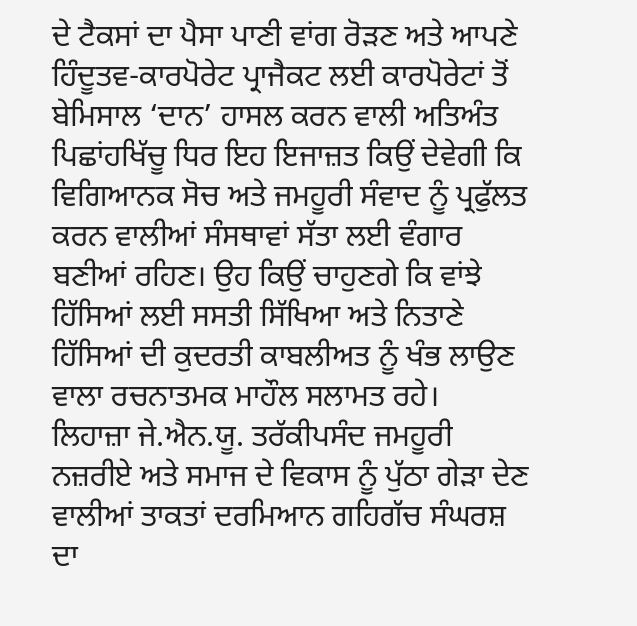ਦੇ ਟੈਕਸਾਂ ਦਾ ਪੈਸਾ ਪਾਣੀ ਵਾਂਗ ਰੋੜਣ ਅਤੇ ਆਪਣੇ ਹਿੰਦੂਤਵ-ਕਾਰਪੋਰੇਟ ਪ੍ਰਾਜੈਕਟ ਲਈ ਕਾਰਪੋਰੇਟਾਂ ਤੋਂ ਬੇਮਿਸਾਲ ‘ਦਾਨ’ ਹਾਸਲ ਕਰਨ ਵਾਲੀ ਅਤਿਅੰਤ ਪਿਛਾਂਹਖਿੱਚੂ ਧਿਰ ਇਹ ਇਜਾਜ਼ਤ ਕਿਉਂ ਦੇਵੇਗੀ ਕਿ ਵਿਗਿਆਨਕ ਸੋਚ ਅਤੇ ਜਮਹੂਰੀ ਸੰਵਾਦ ਨੂੰ ਪ੍ਰਫੁੱਲਤ ਕਰਨ ਵਾਲੀਆਂ ਸੰਸਥਾਵਾਂ ਸੱਤਾ ਲਈ ਵੰਗਾਰ ਬਣੀਆਂ ਰਹਿਣ। ਉਹ ਕਿਉਂ ਚਾਹੁਣਗੇ ਕਿ ਵਾਂਝੇ ਹਿੱਸਿਆਂ ਲਈ ਸਸਤੀ ਸਿੱਖਿਆ ਅਤੇ ਨਿਤਾਣੇ ਹਿੱਸਿਆਂ ਦੀ ਕੁਦਰਤੀ ਕਾਬਲੀਅਤ ਨੂੰ ਖੰਭ ਲਾਉਣ ਵਾਲਾ ਰਚਨਾਤਮਕ ਮਾਹੌਲ ਸਲਾਮਤ ਰਹੇ।
ਲਿਹਾਜ਼ਾ ਜੇ.ਐਨ.ਯੂ. ਤਰੱਕੀਪਸੰਦ ਜਮਹੂਰੀ ਨਜ਼ਰੀਏ ਅਤੇ ਸਮਾਜ ਦੇ ਵਿਕਾਸ ਨੂੰ ਪੁੱਠਾ ਗੇੜਾ ਦੇਣ ਵਾਲੀਆਂ ਤਾਕਤਾਂ ਦਰਮਿਆਨ ਗਹਿਗੱਚ ਸੰਘਰਸ਼ ਦਾ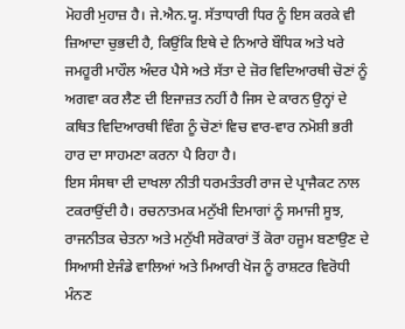ਮੋਹਰੀ ਮੁਹਾਜ਼ ਹੈ। ਜੇ.ਐਨ.ਯੂ. ਸੱਤਾਧਾਰੀ ਧਿਰ ਨੂੰ ਇਸ ਕਰਕੇ ਵੀ ਜ਼ਿਆਦਾ ਚੁਭਦੀ ਹੈ, ਕਿਉਂਕਿ ਇਥੇ ਦੇ ਨਿਆਰੇ ਬੌਧਿਕ ਅਤੇ ਖਰੇ ਜਮਹੂਰੀ ਮਾਹੌਲ ਅੰਦਰ ਪੈਸੇ ਅਤੇ ਸੱਤਾ ਦੇ ਜ਼ੋਰ ਵਿਦਿਆਰਥੀ ਚੋਣਾਂ ਨੂੰ ਅਗਵਾ ਕਰ ਲੈਣ ਦੀ ਇਜਾਜ਼ਤ ਨਹੀਂ ਹੈ ਜਿਸ ਦੇ ਕਾਰਨ ਉਨ੍ਹਾਂ ਦੇ ਕਥਿਤ ਵਿਦਿਆਰਥੀ ਵਿੰਗ ਨੂੰ ਚੋਣਾਂ ਵਿਚ ਵਾਰ-ਵਾਰ ਨਮੋਸ਼ੀ ਭਰੀ ਹਾਰ ਦਾ ਸਾਹਮਣਾ ਕਰਨਾ ਪੈ ਰਿਹਾ ਹੈ।
ਇਸ ਸੰਸਥਾ ਦੀ ਦਾਖਲਾ ਨੀਤੀ ਧਰਮਤੰਤਰੀ ਰਾਜ ਦੇ ਪ੍ਰਾਜੈਕਟ ਨਾਲ ਟਕਰਾਉਂਦੀ ਹੈ। ਰਚਨਾਤਮਕ ਮਨੁੱਖੀ ਦਿਮਾਗਾਂ ਨੂੰ ਸਮਾਜੀ ਸੂਝ, ਰਾਜਨੀਤਕ ਚੇਤਨਾ ਅਤੇ ਮਨੁੱਖੀ ਸਰੋਕਾਰਾਂ ਤੋਂ ਕੋਰਾ ਹਜੂਮ ਬਣਾਉਣ ਦੇ ਸਿਆਸੀ ਏਜੰਡੇ ਵਾਲਿਆਂ ਅਤੇ ਮਿਆਰੀ ਖੋਜ ਨੂੰ ਰਾਸ਼ਟਰ ਵਿਰੋਧੀ ਮੰਨਣ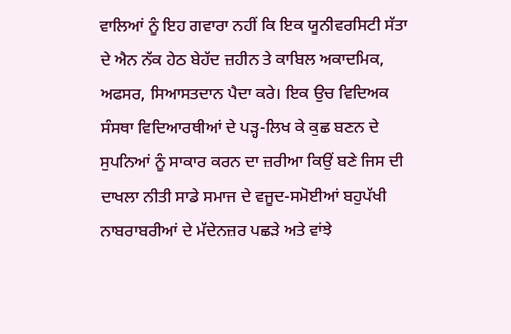ਵਾਲਿਆਂ ਨੂੰ ਇਹ ਗਵਾਰਾ ਨਹੀਂ ਕਿ ਇਕ ਯੂਨੀਵਰਸਿਟੀ ਸੱਤਾ ਦੇ ਐਨ ਨੱਕ ਹੇਠ ਬੇਹੱਦ ਜ਼ਹੀਨ ਤੇ ਕਾਬਿਲ ਅਕਾਦਮਿਕ, ਅਫਸਰ, ਸਿਆਸਤਦਾਨ ਪੈਦਾ ਕਰੇ। ਇਕ ਉਚ ਵਿਦਿਅਕ ਸੰਸਥਾ ਵਿਦਿਆਰਥੀਆਂ ਦੇ ਪੜ੍ਹ-ਲਿਖ ਕੇ ਕੁਛ ਬਣਨ ਦੇ ਸੁਪਨਿਆਂ ਨੂੰ ਸਾਕਾਰ ਕਰਨ ਦਾ ਜ਼ਰੀਆ ਕਿਉਂ ਬਣੇ ਜਿਸ ਦੀ ਦਾਖਲਾ ਨੀਤੀ ਸਾਡੇ ਸਮਾਜ ਦੇ ਵਜੂਦ-ਸਮੋਈਆਂ ਬਹੁਪੱਖੀ ਨਾਬਰਾਬਰੀਆਂ ਦੇ ਮੱਦੇਨਜ਼ਰ ਪਛੜੇ ਅਤੇ ਵਾਂਝੇ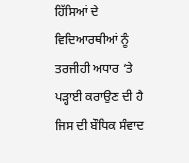ਹਿੱਸਿਆਂ ਦੇ ਵਿਦਿਆਰਥੀਆਂ ਨੂੰ ਤਰਜੀਹੀ ਅਧਾਰ ‘ਤੇ ਪੜ੍ਹਾਈ ਕਰਾਉਣ ਦੀ ਹੈ ਜਿਸ ਦੀ ਬੌਧਿਕ ਸੰਵਾਦ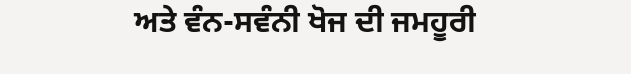ਅਤੇ ਵੰਨ-ਸਵੰਨੀ ਖੋਜ ਦੀ ਜਮਹੂਰੀ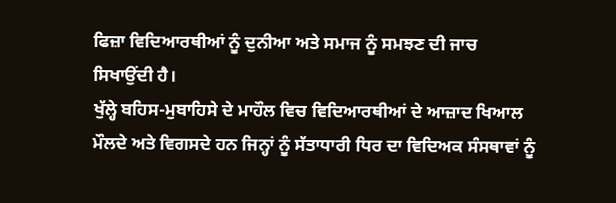ਫਿਜ਼ਾ ਵਿਦਿਆਰਥੀਆਂ ਨੂੰ ਦੁਨੀਆ ਅਤੇ ਸਮਾਜ ਨੂੰ ਸਮਝਣ ਦੀ ਜਾਚ ਸਿਖਾਉਂਦੀ ਹੈ।
ਖੁੱਲ੍ਹੇ ਬਹਿਸ-ਮੁਬਾਹਿਸੇ ਦੇ ਮਾਹੌਲ ਵਿਚ ਵਿਦਿਆਰਥੀਆਂ ਦੇ ਆਜ਼ਾਦ ਖਿਆਲ ਮੌਲਦੇ ਅਤੇ ਵਿਗਸਦੇ ਹਨ ਜਿਨ੍ਹਾਂ ਨੂੰ ਸੱਤਾਧਾਰੀ ਧਿਰ ਦਾ ਵਿਦਿਅਕ ਸੰਸਥਾਵਾਂ ਨੂੰ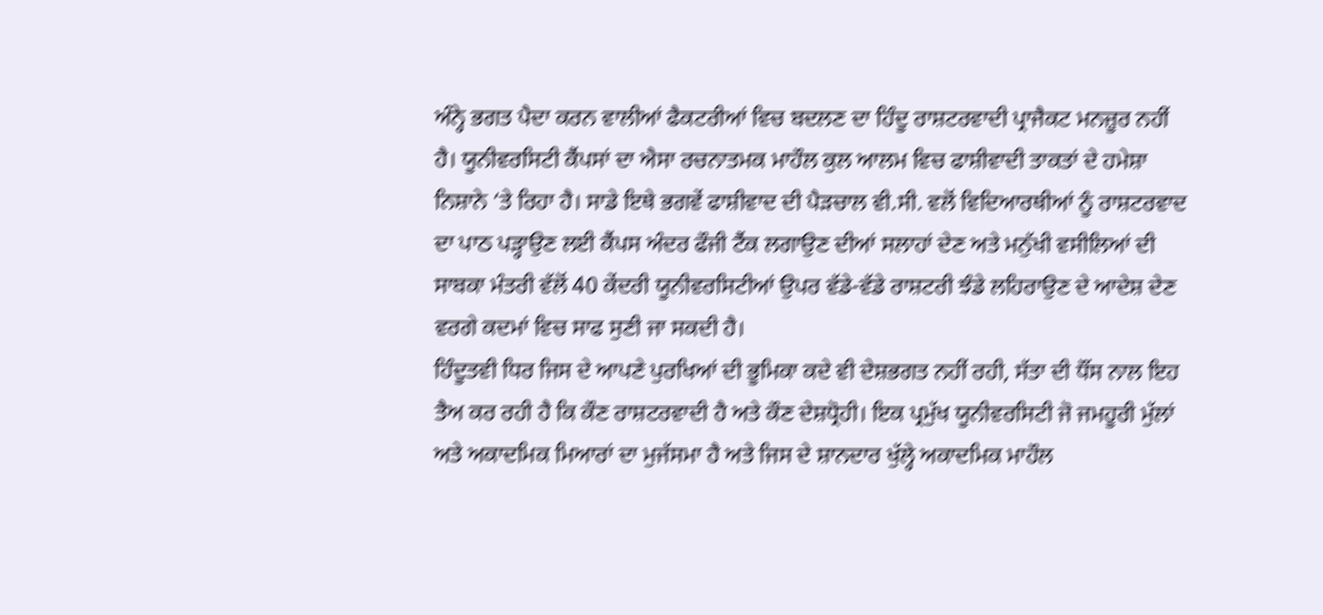ਅੰਨ੍ਹੇ ਭਗਤ ਪੈਦਾ ਕਰਨ ਵਾਲੀਆਂ ਫੈਕਟਰੀਆਂ ਵਿਚ ਬਦਲਣ ਦਾ ਹਿੰਦੂ ਰਾਸ਼ਟਰਵਾਦੀ ਪ੍ਰਾਜੈਕਟ ਮਨਜ਼ੂਰ ਨਹੀਂ ਹੈ। ਯੂਨੀਵਰਸਿਟੀ ਕੈਂਪਸਾਂ ਦਾ ਐਸਾ ਰਚਨਾਤਮਕ ਮਾਹੌਲ ਕੁਲ ਆਲਮ ਵਿਚ ਫਾਸ਼ੀਵਾਦੀ ਤਾਕਤਾਂ ਦੇ ਹਮੇਸ਼ਾ ਨਿਸ਼ਾਨੇ ‘ਤੇ ਰਿਹਾ ਹੈ। ਸਾਡੇ ਇਥੇ ਭਗਵੇਂ ਫਾਸ਼ੀਵਾਦ ਦੀ ਪੈੜਚਾਲ ਵੀ.ਸੀ. ਵਲੋਂ ਵਿਦਿਆਰਥੀਆਂ ਨੂੰ ਰਾਸ਼ਟਰਵਾਦ ਦਾ ਪਾਠ ਪੜ੍ਹਾਉਣ ਲਈ ਕੈਂਪਸ ਅੰਦਰ ਫੌਜੀ ਟੈਂਕ ਲਗਾਉਣ ਦੀਆਂ ਸਲਾਹਾਂ ਦੇਣ ਅਤੇ ਮਨੁੱਖੀ ਵਸੀਲਿਆਂ ਦੀ ਸਾਬਕਾ ਮੰਤਰੀ ਵੱਲੋਂ 40 ਕੇਂਦਰੀ ਯੂਨੀਵਰਸਿਟੀਆਂ ਉਪਰ ਵੱਡੇ-ਵੱਡੇ ਰਾਸ਼ਟਰੀ ਝੰਡੇ ਲਹਿਰਾਉਣ ਦੇ ਆਦੇਸ਼ ਦੇਣ ਵਰਗੇ ਕਦਮਾਂ ਵਿਚ ਸਾਫ ਸੁਣੀ ਜਾ ਸਕਦੀ ਹੈ।
ਹਿੰਦੂਤਵੀ ਧਿਰ ਜਿਸ ਦੇ ਆਪਣੇ ਪੁਰਖਿਆਂ ਦੀ ਭੂਮਿਕਾ ਕਦੇ ਵੀ ਦੇਸ਼ਭਗਤ ਨਹੀਂ ਰਹੀ, ਸੱਤਾ ਦੀ ਧੌਂਸ ਨਾਲ ਇਹ ਤੈਅ ਕਰ ਰਹੀ ਹੈ ਕਿ ਕੌਣ ਰਾਸ਼ਟਰਵਾਦੀ ਹੈ ਅਤੇ ਕੌਣ ਦੇਸ਼ਧ੍ਰੋਹੀ। ਇਕ ਪ੍ਰਮੁੱਖ ਯੂਨੀਵਰਸਿਟੀ ਜੋ ਜਮਹੂਰੀ ਮੁੱਲਾਂ ਅਤੇ ਅਕਾਦਮਿਕ ਮਿਆਰਾਂ ਦਾ ਮੁਜੱਸਮਾ ਹੈ ਅਤੇ ਜਿਸ ਦੇ ਸ਼ਾਨਦਾਰ ਖੁੱਲ੍ਹੇ ਅਕਾਦਮਿਕ ਮਾਹੌਲ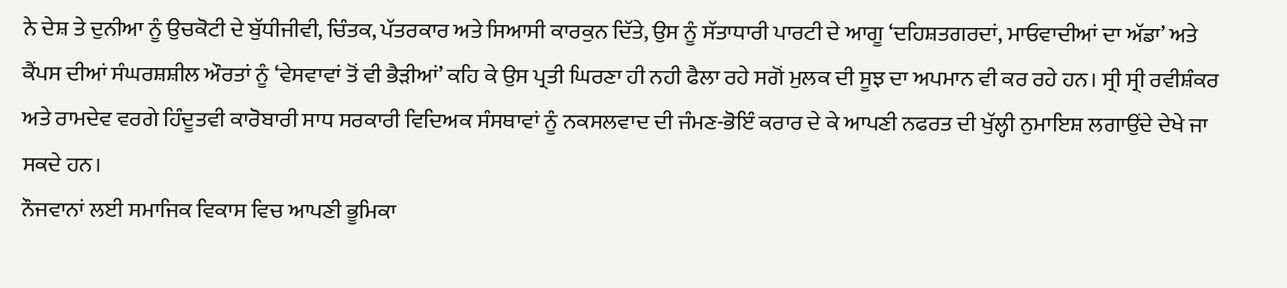ਨੇ ਦੇਸ਼ ਤੇ ਦੁਨੀਆ ਨੂੰ ਉਚਕੋਟੀ ਦੇ ਬੁੱਧੀਜੀਵੀ, ਚਿੰਤਕ, ਪੱਤਰਕਾਰ ਅਤੇ ਸਿਆਸੀ ਕਾਰਕੁਨ ਦਿੱਤੇ, ਉਸ ਨੂੰ ਸੱਤਾਧਾਰੀ ਪਾਰਟੀ ਦੇ ਆਗੂ ‘ਦਹਿਸ਼ਤਗਰਦਾਂ, ਮਾਓਵਾਦੀਆਂ ਦਾ ਅੱਡਾ’ ਅਤੇ ਕੈਂਪਸ ਦੀਆਂ ਸੰਘਰਸ਼ਸ਼ੀਲ ਔਰਤਾਂ ਨੂੰ ‘ਵੇਸਵਾਵਾਂ ਤੋਂ ਵੀ ਭੈੜੀਆਂ’ ਕਹਿ ਕੇ ਉਸ ਪ੍ਰਤੀ ਘਿਰਣਾ ਹੀ ਨਹੀ ਫੈਲਾ ਰਹੇ ਸਗੋਂ ਮੁਲਕ ਦੀ ਸੂਝ ਦਾ ਅਪਮਾਨ ਵੀ ਕਰ ਰਹੇ ਹਨ। ਸ੍ਰੀ ਸ੍ਰੀ ਰਵੀਸ਼ੰਕਰ ਅਤੇ ਰਾਮਦੇਵ ਵਰਗੇ ਹਿੰਦੂਤਵੀ ਕਾਰੋਬਾਰੀ ਸਾਧ ਸਰਕਾਰੀ ਵਿਦਿਅਕ ਸੰਸਥਾਵਾਂ ਨੂੰ ਨਕਸਲਵਾਦ ਦੀ ਜੰਮਣ-ਭੋਇੰ ਕਰਾਰ ਦੇ ਕੇ ਆਪਣੀ ਨਫਰਤ ਦੀ ਖੁੱਲ੍ਹੀ ਨੁਮਾਇਸ਼ ਲਗਾਉਂਦੇ ਦੇਖੇ ਜਾ ਸਕਦੇ ਹਨ।
ਨੌਜਵਾਨਾਂ ਲਈ ਸਮਾਜਿਕ ਵਿਕਾਸ ਵਿਚ ਆਪਣੀ ਭੂਮਿਕਾ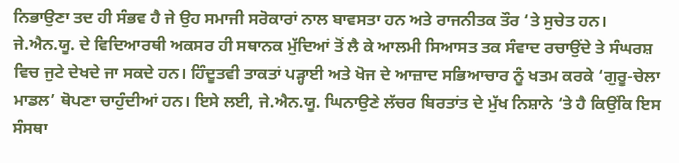ਨਿਭਾਉਣਾ ਤਦ ਹੀ ਸੰਭਵ ਹੈ ਜੇ ਉਹ ਸਮਾਜੀ ਸਰੋਕਾਰਾਂ ਨਾਲ ਬਾਵਸਤਾ ਹਨ ਅਤੇ ਰਾਜਨੀਤਕ ਤੌਰ ‘ਤੇ ਸੁਚੇਤ ਹਨ। ਜੇ.ਐਨ.ਯੂ. ਦੇ ਵਿਦਿਆਰਥੀ ਅਕਸਰ ਹੀ ਸਥਾਨਕ ਮੁੱਦਿਆਂ ਤੋਂ ਲੈ ਕੇ ਆਲਮੀ ਸਿਆਸਤ ਤਕ ਸੰਵਾਦ ਰਚਾਉਂਦੇ ਤੇ ਸੰਘਰਸ਼ ਵਿਚ ਜੁਟੇ ਦੇਖਦੇ ਜਾ ਸਕਦੇ ਹਨ। ਹਿੰਦੂਤਵੀ ਤਾਕਤਾਂ ਪੜ੍ਹਾਈ ਅਤੇ ਖੋਜ ਦੇ ਆਜ਼ਾਦ ਸਭਿਆਚਾਰ ਨੂੰ ਖਤਮ ਕਰਕੇ ‘ਗੁਰੂ-ਚੇਲਾ ਮਾਡਲ’ ਥੋਪਣਾ ਚਾਹੁੰਦੀਆਂ ਹਨ। ਇਸੇ ਲਈ, ਜੇ.ਐਨ.ਯੂ. ਘਿਨਾਉਣੇ ਲੱਚਰ ਬਿਰਤਾਂਤ ਦੇ ਮੁੱਖ ਨਿਸ਼ਾਨੇ ‘ਤੇ ਹੈ ਕਿਉਂਕਿ ਇਸ ਸੰਸਥਾ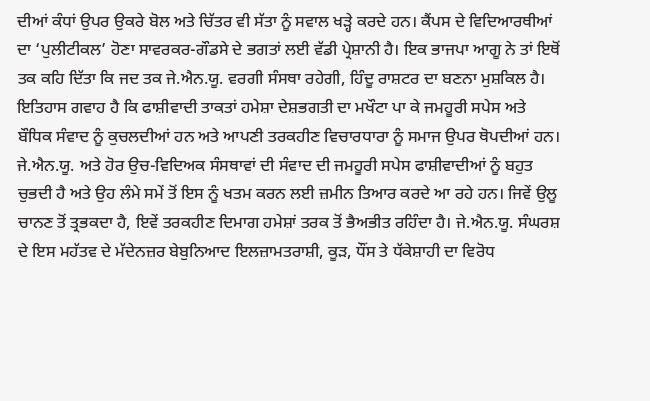ਦੀਆਂ ਕੰਧਾਂ ਉਪਰ ਉਕਰੇ ਬੋਲ ਅਤੇ ਚਿੱਤਰ ਵੀ ਸੱਤਾ ਨੂੰ ਸਵਾਲ ਖੜ੍ਹੇ ਕਰਦੇ ਹਨ। ਕੈਂਪਸ ਦੇ ਵਿਦਿਆਰਥੀਆਂ ਦਾ ‘ਪੁਲੀਟੀਕਲ’ ਹੋਣਾ ਸਾਵਰਕਰ-ਗੌਡਸੇ ਦੇ ਭਗਤਾਂ ਲਈ ਵੱਡੀ ਪ੍ਰੇਸ਼ਾਨੀ ਹੈ। ਇਕ ਭਾਜਪਾ ਆਗੂ ਨੇ ਤਾਂ ਇਥੋਂ ਤਕ ਕਹਿ ਦਿੱਤਾ ਕਿ ਜਦ ਤਕ ਜੇ.ਐਨ.ਯੂ. ਵਰਗੀ ਸੰਸਥਾ ਰਹੇਗੀ, ਹਿੰਦੂ ਰਾਸ਼ਟਰ ਦਾ ਬਣਨਾ ਮੁਸ਼ਕਿਲ ਹੈ।
ਇਤਿਹਾਸ ਗਵਾਹ ਹੈ ਕਿ ਫਾਸ਼ੀਵਾਦੀ ਤਾਕਤਾਂ ਹਮੇਸ਼ਾ ਦੇਸ਼ਭਗਤੀ ਦਾ ਮਖੌਟਾ ਪਾ ਕੇ ਜਮਹੂਰੀ ਸਪੇਸ ਅਤੇ ਬੌਧਿਕ ਸੰਵਾਦ ਨੂੰ ਕੁਚਲਦੀਆਂ ਹਨ ਅਤੇ ਆਪਣੀ ਤਰਕਹੀਣ ਵਿਚਾਰਧਾਰਾ ਨੂੰ ਸਮਾਜ ਉਪਰ ਥੋਪਦੀਆਂ ਹਨ। ਜੇ.ਐਨ.ਯੂ. ਅਤੇ ਹੋਰ ਉਚ-ਵਿਦਿਅਕ ਸੰਸਥਾਵਾਂ ਦੀ ਸੰਵਾਦ ਦੀ ਜਮਹੂਰੀ ਸਪੇਸ ਫਾਸ਼ੀਵਾਦੀਆਂ ਨੂੰ ਬਹੁਤ ਚੁਭਦੀ ਹੈ ਅਤੇ ਉਹ ਲੰਮੇ ਸਮੇਂ ਤੋਂ ਇਸ ਨੂੰ ਖਤਮ ਕਰਨ ਲਈ ਜ਼ਮੀਨ ਤਿਆਰ ਕਰਦੇ ਆ ਰਹੇ ਹਨ। ਜਿਵੇਂ ਉਲੂ ਚਾਨਣ ਤੋਂ ਤ੍ਰਭਕਦਾ ਹੈ, ਇਵੇਂ ਤਰਕਹੀਣ ਦਿਮਾਗ ਹਮੇਸ਼ਾਂ ਤਰਕ ਤੋਂ ਭੈਅਭੀਤ ਰਹਿੰਦਾ ਹੈ। ਜੇ.ਐਨ.ਯੂ. ਸੰਘਰਸ਼ ਦੇ ਇਸ ਮਹੱਤਵ ਦੇ ਮੱਦੇਨਜ਼ਰ ਬੇਬੁਨਿਆਦ ਇਲਜ਼ਾਮਤਰਾਸ਼ੀ, ਕੂੜ, ਧੌਂਸ ਤੇ ਧੱਕੇਸ਼ਾਹੀ ਦਾ ਵਿਰੋਧ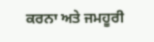ਕਰਨਾ ਅਤੇ ਜਮਹੂਰੀ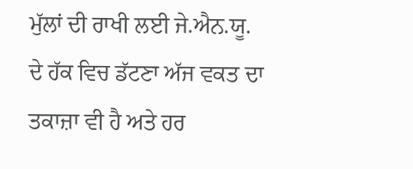ਮੁੱਲਾਂ ਦੀ ਰਾਖੀ ਲਈ ਜੇ.ਐਨ.ਯੂ. ਦੇ ਹੱਕ ਵਿਚ ਡੱਟਣਾ ਅੱਜ ਵਕਤ ਦਾ ਤਕਾਜ਼ਾ ਵੀ ਹੈ ਅਤੇ ਹਰ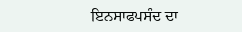ਇਨਸਾਫਪਸੰਦ ਦਾ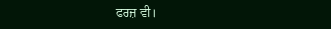ਫਰਜ਼ ਵੀ।